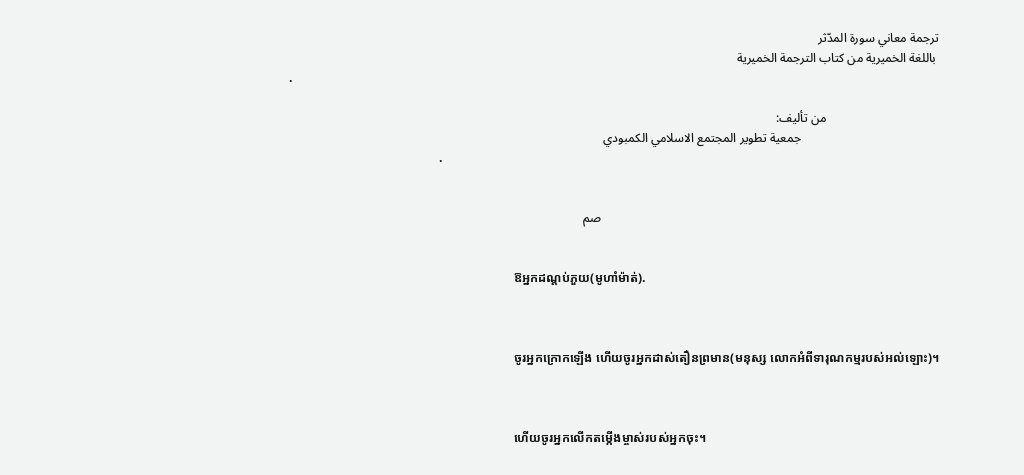ترجمة معاني سورة المدّثر
 باللغة الخميرية من كتاب الترجمة الخميرية
            .

                                    من تأليف:
                                            جمعية تطوير المجتمع الاسلامي الكمبودي
                                                            .


                                                                                                            صم


                                                                                    ឱអ្នកដណ្ដប់ភួយ(មូហាំម៉ាត់).



                                                                                    ចូរអ្នកក្រោកឡើង ហើយចូរអ្នកដាស់តឿនព្រមាន(មនុស្ស លោកអំពីទារុណកម្មរបស់អល់ឡោះ)។



                                                                                    ហើយចូរអ្នកលើកតម្កើងម្ចាស់របស់អ្នកចុះ។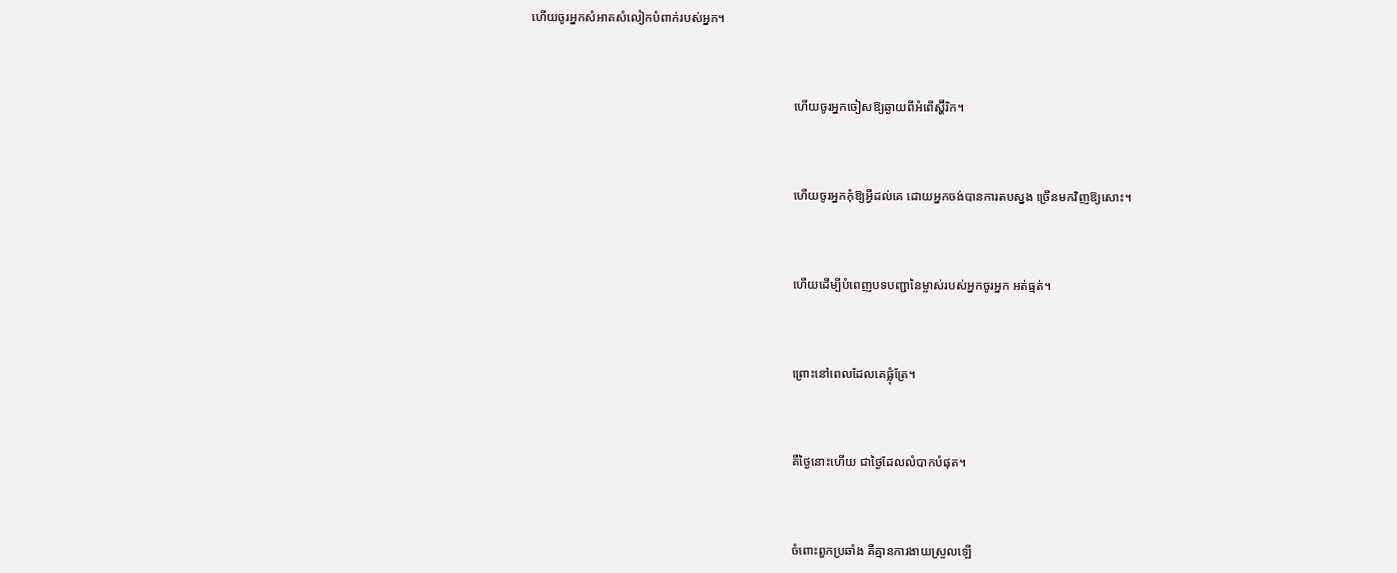ហើយចូរអ្នកសំអាតសំលៀកបំពាក់របស់អ្នក។



                                                                                    ហើយចូរអ្នកចៀសឱ្យឆ្ងាយពីអំពើស្ហ៊ីរិក។



                                                                                    ហើយចូរអ្នកកុំឱ្យអ្វីដល់គេ ដោយអ្នកចង់បានការតបស្នង ច្រើនមកវិញឱ្យសោះ។



                                                                                    ហើយដើម្បីបំពេញបទបញ្ជានៃម្ចាស់របស់អ្នកចូរអ្នក អត់ធ្មត់។



                                                                                    ព្រោះនៅពេលដែលគេផ្លុំត្រែ។



                                                                                    គឺថ្ងៃនោះហើយ ជាថ្ងៃដែលលំបាកបំផុត។



                                                                                    ចំពោះពួកប្រឆាំង គឺគ្មានការងាយស្រួលឡើ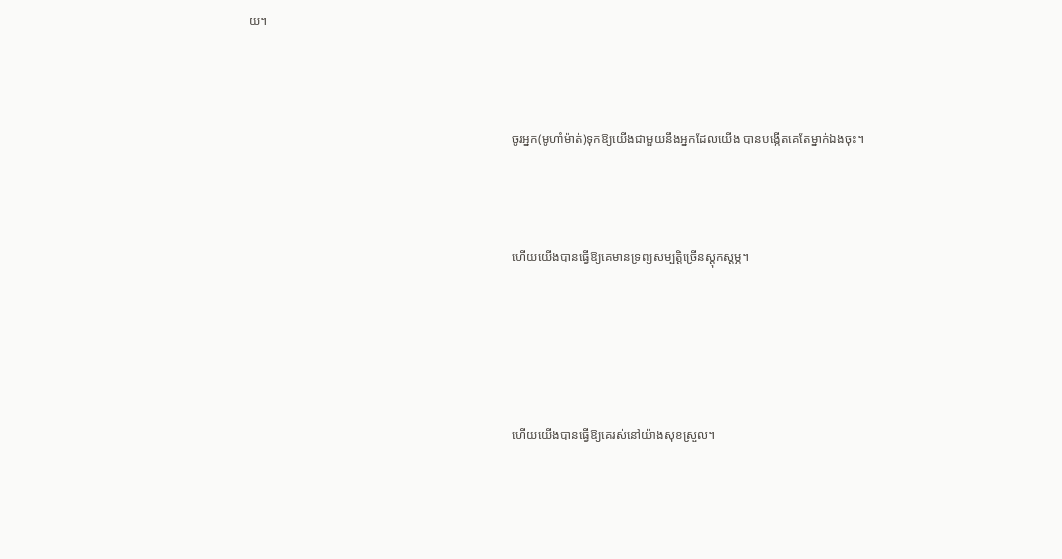យ។



                                                                                    ចូរអ្នក(មូហាំម៉ាត់)ទុកឱ្យយើងជាមួយនឹងអ្នកដែលយើង បានបង្កើតគេតែម្នាក់ឯងចុះ។



                                                                                    ហើយយើងបានធ្វើឱ្យគេមានទ្រព្យសម្បត្ដិច្រើនស្ដុកស្ដម្ភ។





                                                                                    ហើយយើងបានធ្វើឱ្យគេរស់នៅយ៉ាងសុខស្រួល។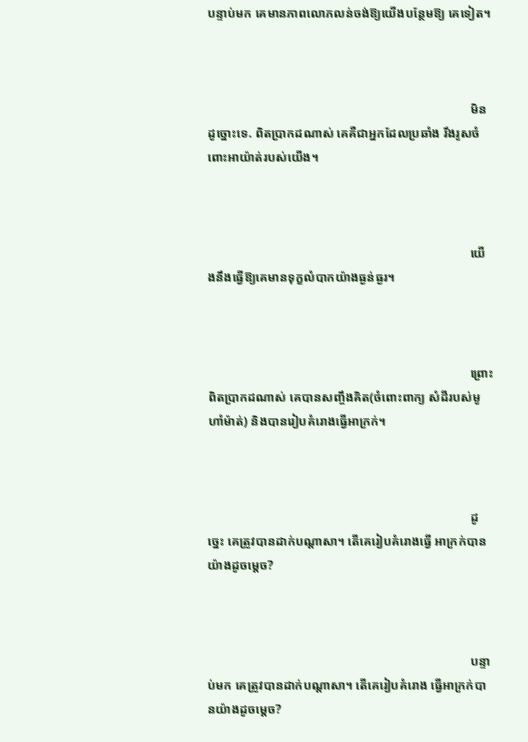បន្ទាប់មក គេមានភាពលោភលន់ចង់ឱ្យយើងបន្ថែមឱ្យ គេទៀត។



                                                                                    មិនដូច្នោះទេ. ពិតប្រាកដណាស់ គេគឺជាអ្នកដែលប្រឆាំង រឹងរូសចំពោះអាយ៉ាត់របស់យើង។



                                                                                    យើងនឹងធ្វើឱ្យគេមានទុក្ខលំបាកយ៉ាងធ្ងន់ធ្ងរ។



                                                                                    ព្រោះពិតប្រាកដណាស់ គេបានសញ្ចឹងគិត(ចំពោះពាក្យ សំដីរបស់មូហាំម៉ាត់) និងបានរៀបគំរោងធ្វើអាក្រក់។



                                                                                    ដូចេ្នះ គេត្រូវបានដាក់បណ្ដាសា។ តើគេរៀបគំរោងធ្វើ អាក្រក់បានយ៉ាងដូចមេ្ដច?



                                                                                    បន្ទាប់មក គេត្រូវបានដាក់បណ្ដាសា។ តើគេរៀបគំរោង ធ្វើអាក្រក់បានយ៉ាងដូចមេ្ដច?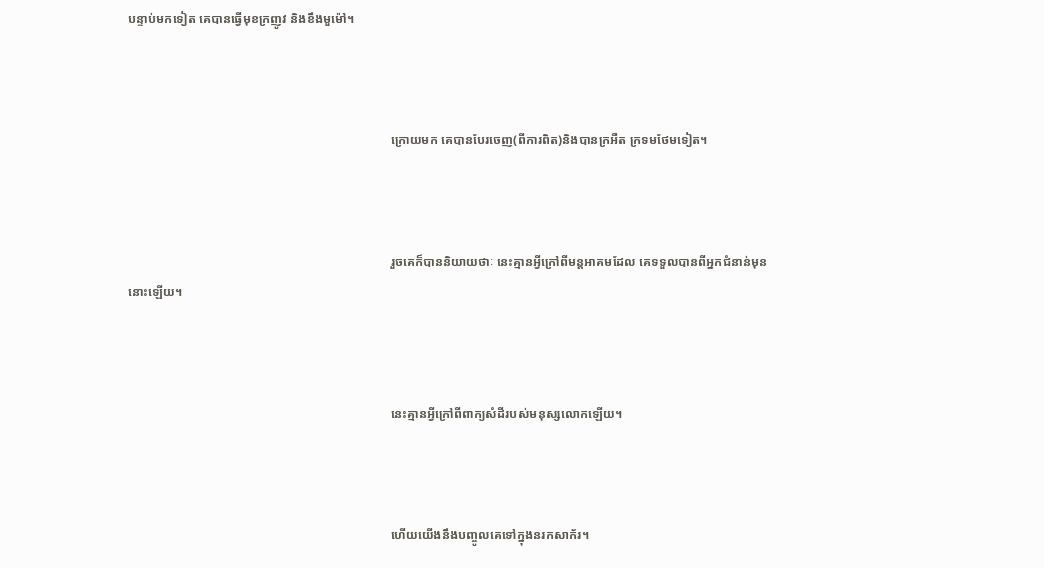បន្ទាប់មកទៀត គេបានធ្វើមុខក្រញូវ និងខឹងមួម៉ៅ។



                                                                                    ក្រោយមក គេបានបែរចេញ(ពីការពិត)និងបានក្រអឺត ក្រទមថែមទៀត។



                                                                                    រួចគេក៏បាននិយាយថាៈ នេះគ្មានអ្វីក្រៅពីមន្ដអាគមដែល គេទទួលបានពីអ្នកជំនាន់មុននោះឡើយ។



                                                                                    នេះគ្មានអ្វីក្រៅពីពាក្យសំដីរបស់មនុស្សលោកឡើយ។



                                                                                    ហើយយើងនឹងបញ្ចូលគេទៅក្នុងនរកសាក័រ។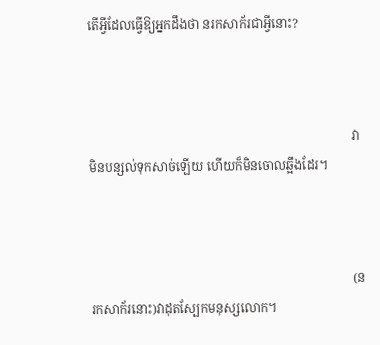តើអ្វីដែលធ្វើឱ្យអ្នកដឹងថា នរកសាក័រជាអ្វីនោះ?



                                                                                    វាមិនបន្សល់ទុកសាច់ឡើយ ហើយក៏មិនចោលឆ្អឹងដែរ។



                                                                                    (នរកសាក័រនោះ)វាដុតស្បែកមនុស្សលោក។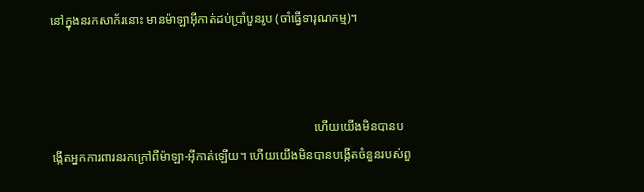នៅក្នុងនរកសាក័រនោះ មានម៉ាឡាអ៊ីកាត់ដប់ប្រាំបួនរូប (ចាំធ្វើទារុណកម្ម)។



                                                                                    ហើយយើងមិនបានបង្កើតអ្នកការពារនរកក្រៅពីម៉ាឡា-អ៊ីកាត់ឡើយ។ ហើយយើងមិនបានបង្កើតចំនួនរបស់ពួ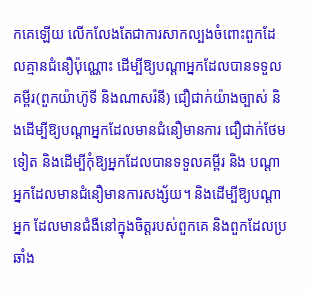កគេឡើយ លើកលែងតែជាការសាកល្បងចំពោះពួកដែលគ្មានជំនឿប៉ុណ្ណោះ ដើម្បីឱ្យបណ្ដាអ្នកដែលបានទទួលគម្ពីរ(ពួកយ៉ាហ៊ូទី និងណាសរ៉នី) ជឿជាក់យ៉ាងច្បាស់ និងដើម្បីឱ្យបណ្ដាអ្នកដែលមានជំនឿមានការ ជឿជាក់ថែមទៀត និងដើម្បីកុំឱ្យអ្នកដែលបានទទួលគម្ពីរ និង បណ្ដាអ្នកដែលមានជំនឿមានការសង្ស័យ។ និងដើម្បីឱ្យបណ្ដាអ្នក ដែលមានជំងឺនៅក្នុងចិត្ដរបស់ពួកគេ និងពួកដែលប្រឆាំង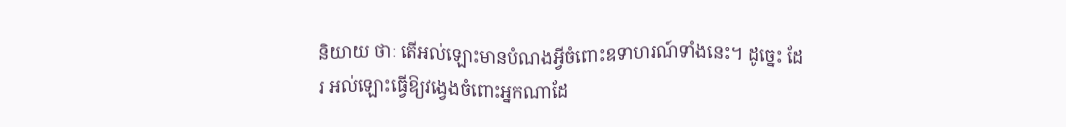និយាយ ថាៈ តើអល់ឡោះមានបំណងអ្វីចំពោះឧទាហរណ៍ទាំងនេះ។ ដូចេ្នះ ដែរ អល់ឡោះធ្វើឱ្យវងេ្វងចំពោះអ្នកណាដែ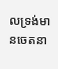លទ្រង់មានចេតនា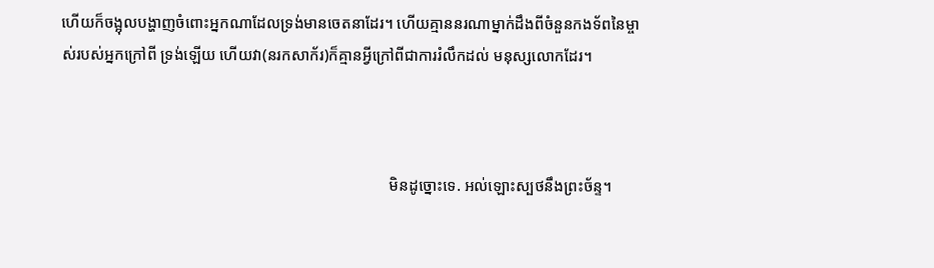ហើយក៏ចង្អុលបង្ហាញចំពោះអ្នកណាដែលទ្រង់មានចេតនាដែរ។ ហើយគ្មាននរណាម្នាក់ដឹងពីចំនួនកងទ័ពនៃម្ចាស់របស់អ្នកក្រៅពី ទ្រង់ឡើយ ហើយវា(នរកសាក័រ)ក៏គ្មានអ្វីក្រៅពីជាការរំលឹកដល់ មនុស្សលោកដែរ។



                                                                                    មិនដូច្នោះទេ. អល់ឡោះស្បថនឹងព្រះច័ន្ទ។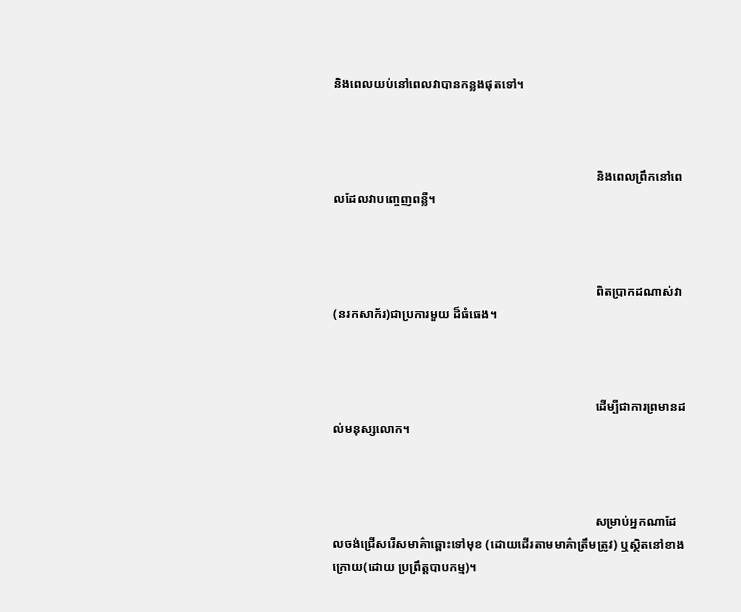និងពេលយប់នៅពេលវាបានកន្លងផុតទៅ។



                                                                                    និងពេលព្រឹកនៅពេលដែលវាបពោ្ចញពន្លឺ។



                                                                                    ពិតប្រាកដណាស់វា(នរកសាក័រ)ជាប្រការមួយ ដ៏ធំធេង។



                                                                                    ដើម្បីជាការព្រមានដល់មនុស្សលោក។



                                                                                    សម្រាប់អ្នកណាដែលចង់ជ្រើសរើសមាគ៌ាឆ្ពោះទៅមុខ (ដោយដើរតាមមាគ៌ាត្រឹមត្រូវ) ឬស្ថិតនៅខាងក្រោយ(ដោយ ប្រព្រឹត្ដបាបកម្ម)។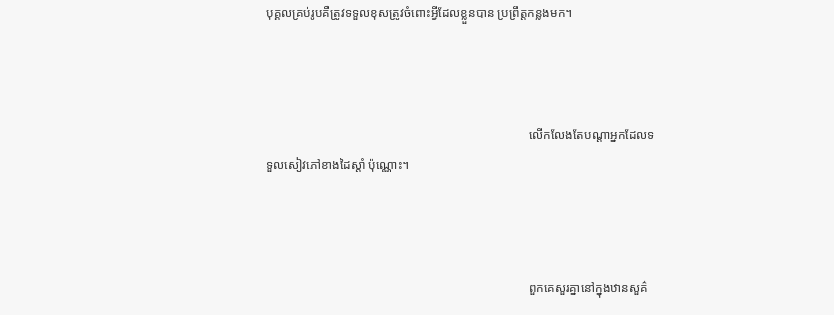បុគ្គលគ្រប់រូបគឺត្រូវទទួលខុសត្រូវចំពោះអ្វីដែលខ្លួនបាន ប្រព្រឹត្ដកន្លងមក។



                                                                                    លើកលែងតែបណ្ដាអ្នកដែលទទួលសៀវភៅខាងដៃស្ដាំ ប៉ុណ្ណោះ។



                                                                                    ពួកគេសួរគ្នានៅក្នុងឋានសួគ៌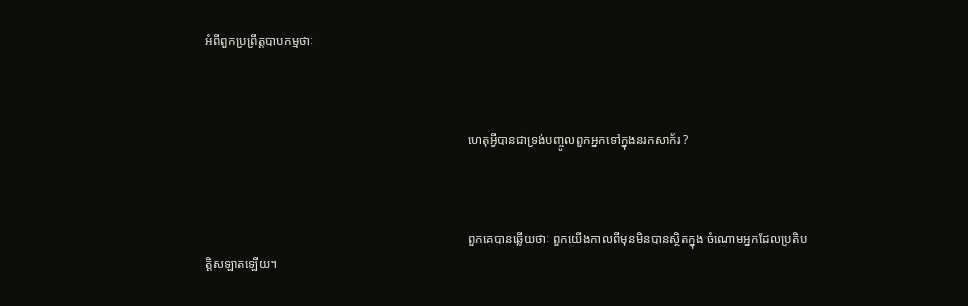អំពីពួកប្រព្រឹត្ដបាបកម្មថាៈ



                                                                                    ហេតុអ្វីបានជាទ្រង់បញ្ចូលពួកអ្នកទៅក្នុងនរកសាក័រ ?



                                                                                    ពួកគេបានឆ្លើយថាៈ ពួកយើងកាលពីមុនមិនបានស្ថិតក្នុង ចំណោមអ្នកដែលប្រតិបត្ដិសឡាតឡើយ។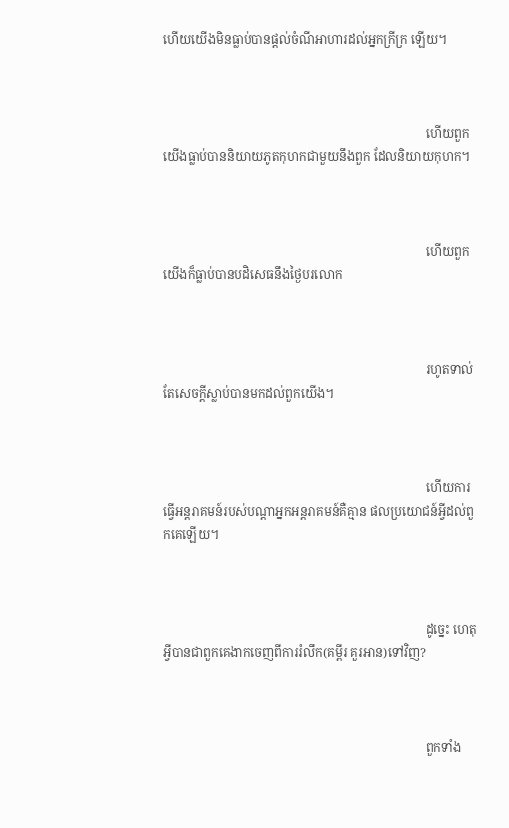ហើយយើងមិនធ្លាប់បានផ្ដល់ចំណីអាហារដល់អ្នកក្រីក្រ ឡើយ។



                                                                                    ហើយពួកយើងធ្លាប់បាននិយាយភូតកុហកជាមួយនឹងពួក ដែលនិយាយកុហក។



                                                                                    ហើយពួកយើងក៏ធ្លាប់បានបដិសេធនឹងថ្ងៃបរលោក



                                                                                    រហូតទាល់តែសេចក្ដីស្លាប់បានមកដល់ពួកយើង។



                                                                                    ហើយការធ្វើអន្ដរាគមន៍របស់បណ្ដាអ្នកអន្ដរាគមន៍គឺគ្មាន ផលប្រយោជន៍អ្វីដល់ពួកគេឡើយ។



                                                                                    ដូចេ្នះ ហេតុអ្វីបានជាពួកគេងាកចេញពីការរំលឹក(គម្ពីរ គួរអាន)ទៅវិញ?



                                                                                    ពួកទាំង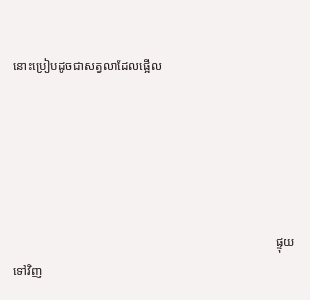នោះប្រៀបដូចជាសត្វលាដែលផ្អើល





                                                                                    ផ្ទុយទៅវិញ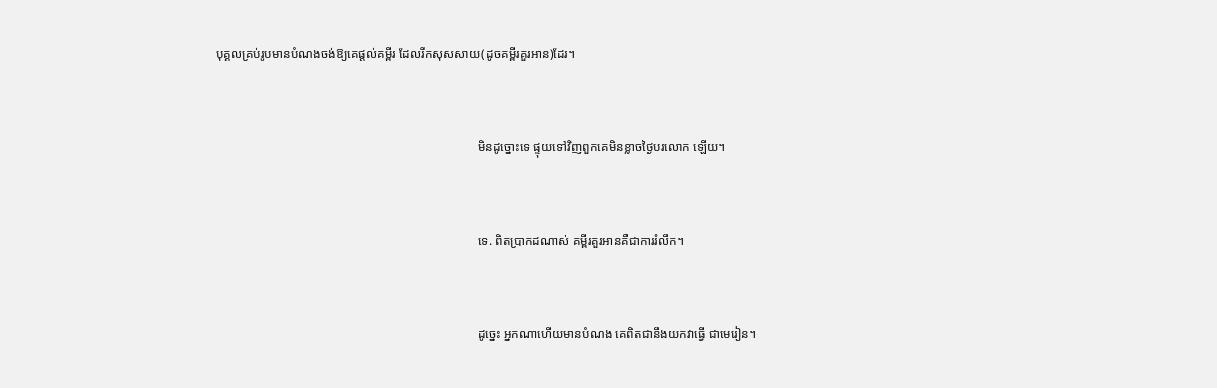បុគ្គលគ្រប់រូបមានបំណងចង់ឱ្យគេផ្ដល់គម្ពីរ ដែលរីកសុសសាយ(ដូចគម្ពីរគួរអាន)ដែរ។



                                                                                    មិនដូច្នោះទេ ផ្ទុយទៅវិញពួកគេមិនខ្លាចថ្ងៃបរលោក ឡើយ។



                                                                                    ទេ. ពិតប្រាកដណាស់ គម្ពីរគួរអានគឺជាការរំលឹក។



                                                                                    ដូចេ្នះ អ្នកណាហើយមានបំណង គេពិតជានឹងយកវាធ្វើ ជាមេរៀន។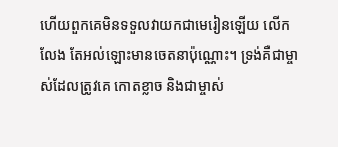ហើយពួកគេមិនទទួលវាយកជាមេរៀនឡើយ លើកលែង តែអល់ឡោះមានចេតនាប៉ុណ្ណោះ។ ទ្រង់គឺជាម្ចាស់ដែលត្រូវគេ កោតខ្លាច និងជាម្ចាស់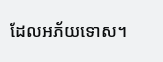ដែលអភ័យទោស។